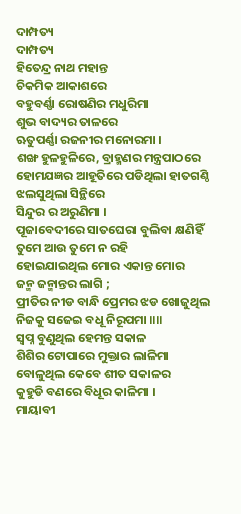ଦାମ୍ପତ୍ୟ
ଦାମ୍ପତ୍ୟ
ହିତେନ୍ଦ୍ର ନାଥ ମହାନ୍ତ
ଚିକମିକ ଆକାଶରେ
ବହୁବର୍ଣ୍ଣା ରୋଷଣିର ମଧୁରିମା
ଶୁଭ ବାଦ୍ୟର ତାଳରେ
ଋତୁପର୍ଣ୍ଣା ରଜନୀର ମନୋରମା ।
ଶଙ୍ଖ ହୁଳହୁଳିରେ, ବ୍ରାହ୍ମଣର ମନ୍ତ୍ରପାଠରେ
ହୋମଯଜ୍ଞର ଆହୂତିରେ ପଡିଥିଲା ହାତଗଣ୍ଠି
ଝଲସୁଥିଲା ସିନ୍ଥିରେ
ସିନ୍ଦୁର ର ଅରୁଣିମା ।
ପୂଜାବେଦୀରେ ସାତଘେରା ବୁଲିବା କ୍ଷଣିହିଁ
ତୁମେ ଆଉ ତୁମେ ନ ରହି
ହୋଇଯାଇଥିଲ ମୋର ଏକାନ୍ତ ମୋର
ଜନ୍ମ ଜନ୍ମାନ୍ତର ଲାଗି ;
ପ୍ରୀତିର ନୀଡ ବାନ୍ଧି ପ୍ରେମର ଝଡ ଖୋଜୁଥିଲ
ନିଜକୁ ସଜେଇ ବଧୂ ନିରୂପମା ॥॥
ସ୍ୱପ୍ନ ବୁଣୁଥିଲ ହେମନ୍ତ ସକାଳ
ଶିଶିର ଟୋପାରେ ମୁକ୍ତାର ଲାଳିମା
ବୋଳୁଥିଲ କେବେ ଶୀତ ସକାଳର
କୁହୁଡି ବଣରେ ବିଧୂର କାଳିମା ।
ମାୟାବୀ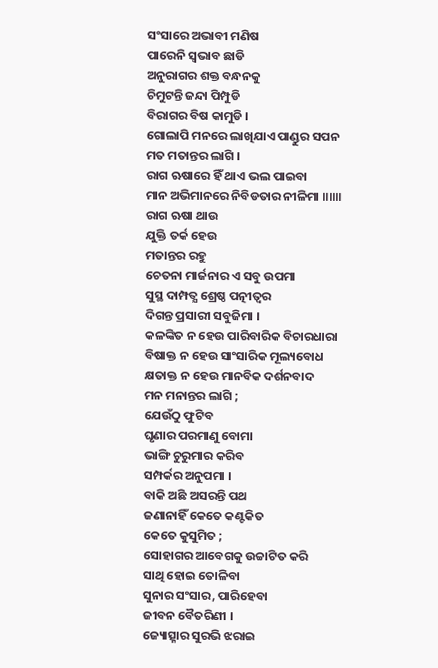ସଂସାରେ ଅଭାବୀ ମଣିଷ
ପାରେନି ସ୍ୱଭାବ ଛାଡି
ଅନୁରାଗର ଶକ୍ତ ବନ୍ଧନକୁ
ଚିମୁଟନ୍ତି ଜନ୍ଦା ପିମ୍ପୁଡି
ବିରାଗର ବିଷ କାମୁଡି ।
ଗୋଲାପି ମନରେ ଲାଖିଯାଏ ପାଣ୍ଡୁର ସପନ
ମତ ମତାନ୍ତର ଲାଗି ।
ରାଗ ଋଷାରେ ହିଁ ଥାଏ ଭଲ ପାଇବା
ମାନ ଅଭିମାନରେ ନିବିଡତାର ନୀଳିମା ॥॥॥
ରାଗ ଋଷା ଥାଉ
ଯୁକ୍ତି ତର୍କ ହେଉ
ମତାନ୍ତର ରହୁ
ଚେତନା ମାର୍ଜନାର ଏ ସବୁ ଉପମା
ସୁସ୍ଥ ଦାମ୍ପତ୍ଯ ଶ୍ରେଷ୍ଠ ପତ୍ନୀତ୍ୱର
ଦିଗନ୍ତ ପ୍ରସାରୀ ସବୁଜିମା ।
କଳଙ୍କିତ ନ ହେଉ ପାରିବାରିକ ବିଚାରଧାରା
ବିଷାକ୍ତ ନ ହେଉ ସାଂସାରିକ ମୂଲ୍ୟବୋଧ
କ୍ଷତାକ୍ତ ନ ହେଉ ମାନବିକ ଦର୍ଶନବାଦ
ମନ ମନାନ୍ତର ଲାଗି ;
ଯେଉଁଠୁ ଫୁଟିବ
ଘୃଣାର ପରମାଣୁ ବୋମା
ଭାଙ୍ଗି ଚୁରୁମାର କରିବ
ସମ୍ପର୍କର ଅନୁପମା ।
ବାକି ଅଛି ଅସରନ୍ତି ପଥ
ଜଣାନାହିଁ କେତେ କଣ୍ଟକିତ
କେତେ କୁସୁମିତ ;
ସୋହାଗର ଆବେଗକୁ ଉଚ୍ଚାଟିତ କରି
ସାଥି ହୋଇ ତୋଳିବା
ସୁନାର ସଂସାର, ପାରିହେବା
ଜୀବନ ବୈତରିଣୀ ।
ଜ୍ୟୋତ୍ସ୍ନାର ସୁରଭି ଝରାଇ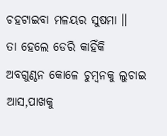ଚହଟାଇବା ମଳୟର ସୁଷମା ॥
ତା ହେଲେ ଡେରି କାହିଁକି
ଅବଗୁଣ୍ଠନ କୋଳେ ଚୁମ୍ବନକୁ ଲୁଚାଇ
ଆସ,ପାଖକୁ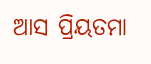ଆସ ପ୍ରିୟତମା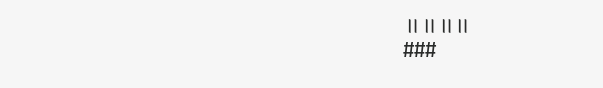॥॥॥॥
###